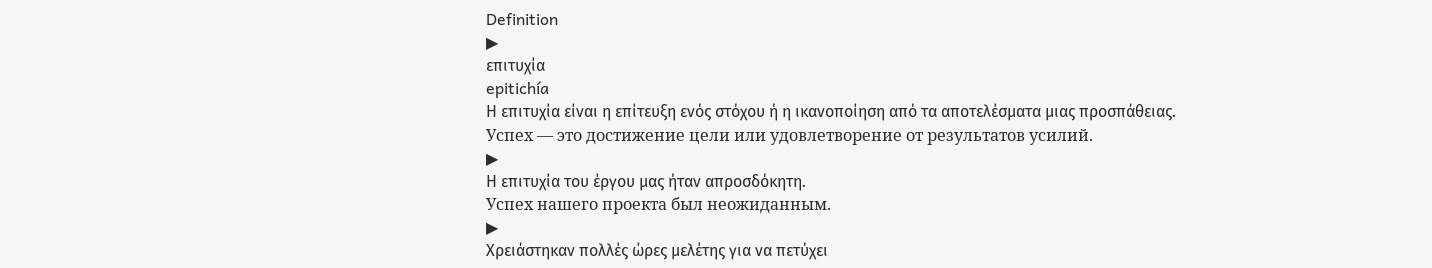Definition
▶
επιτυχία
epitichía
Η επιτυχία είναι η επίτευξη ενός στόχου ή η ικανοποίηση από τα αποτελέσματα μιας προσπάθειας.
Успех — это достижение цели или удовлетворение от результатов усилий.
▶
Η επιτυχία του έργου μας ήταν απροσδόκητη.
Успех нашего проекта был неожиданным.
▶
Χρειάστηκαν πολλές ώρες μελέτης για να πετύχει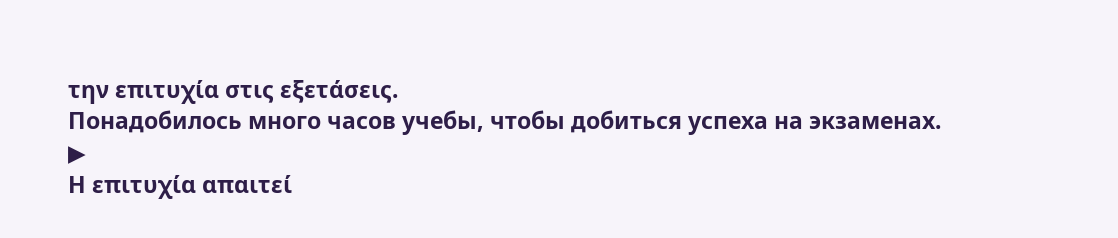την επιτυχία στις εξετάσεις.
Понадобилось много часов учебы, чтобы добиться успеха на экзаменах.
▶
Η επιτυχία απαιτεί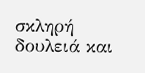σκληρή δουλειά και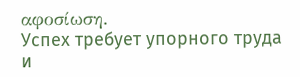αφοσίωση.
Успех требует упорного труда и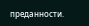преданности.